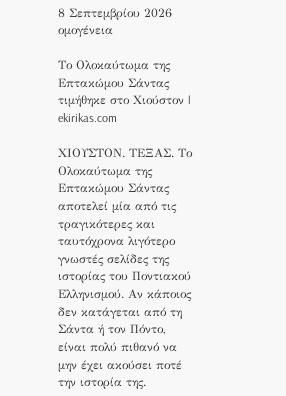8 Σεπτεμβρίου 2026
ομογένεια

Το Ολοκαύτωμα της Επτακώμου Σάντας τιμήθηκε στο Χιούστον | ekirikas.com

ΧΙΟΥΣΤΟΝ. ΤΕΞΑΣ. Το Ολοκαύτωμα της Επτακώμου Σάντας αποτελεί μία από τις τραγικότερες και ταυτόχρονα λιγότερο γνωστές σελίδες της ιστορίας του Ποντιακού Ελληνισμού. Αν κάποιος δεν κατάγεται από τη Σάντα ή τον Πόντο, είναι πολύ πιθανό να μην έχει ακούσει ποτέ την ιστορία της.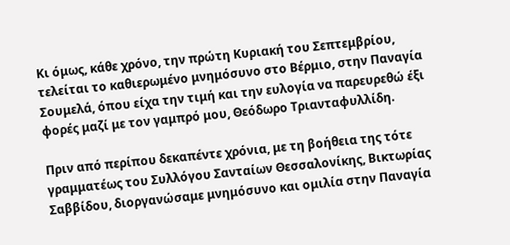Κι όμως, κάθε χρόνο, την πρώτη Κυριακή του Σεπτεμβρίου, τελείται το καθιερωμένο μνημόσυνο στο Βέρμιο, στην Παναγία Σουμελά, όπου είχα την τιμή και την ευλογία να παρευρεθώ έξι φορές μαζί με τον γαμπρό μου, Θεόδωρο Τριανταφυλλίδη.

Πριν από περίπου δεκαπέντε χρόνια, με τη βοήθεια της τότε γραμματέως του Συλλόγου Σανταίων Θεσσαλονίκης, Βικτωρίας Σαββίδου, διοργανώσαμε μνημόσυνο και ομιλία στην Παναγία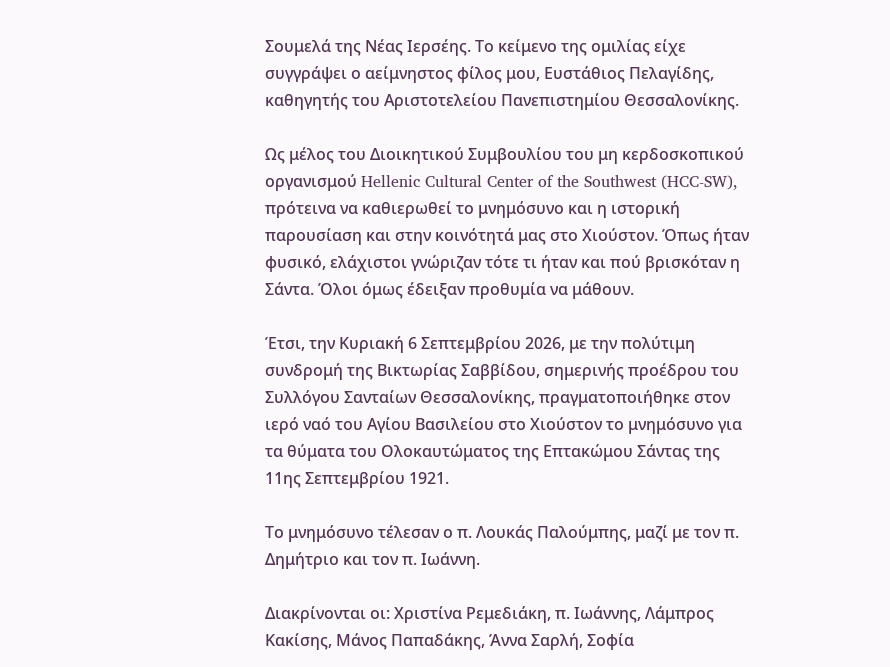Σουμελά της Νέας Ιερσέης. Το κείμενο της ομιλίας είχε συγγράψει ο αείμνηστος φίλος μου, Ευστάθιος Πελαγίδης, καθηγητής του Αριστοτελείου Πανεπιστημίου Θεσσαλονίκης.

Ως μέλος του Διοικητικού Συμβουλίου του μη κερδοσκοπικού οργανισμού Hellenic Cultural Center of the Southwest (HCC-SW), πρότεινα να καθιερωθεί το μνημόσυνο και η ιστορική παρουσίαση και στην κοινότητά μας στο Χιούστον. Όπως ήταν φυσικό, ελάχιστοι γνώριζαν τότε τι ήταν και πού βρισκόταν η Σάντα. Όλοι όμως έδειξαν προθυμία να μάθουν.

Έτσι, την Κυριακή 6 Σεπτεμβρίου 2026, με την πολύτιμη συνδρομή της Βικτωρίας Σαββίδου, σημερινής προέδρου του Συλλόγου Σανταίων Θεσσαλονίκης, πραγματοποιήθηκε στον ιερό ναό του Αγίου Βασιλείου στο Χιούστον το μνημόσυνο για τα θύματα του Ολοκαυτώματος της Επτακώμου Σάντας της 11ης Σεπτεμβρίου 1921.

Το μνημόσυνο τέλεσαν ο π. Λουκάς Παλούμπης, μαζί με τον π. Δημήτριο και τον π. Ιωάννη.

Διακρίνονται οι: Χριστίνα Ρεμεδιάκη, π. Ιωάννης, Λάμπρος Κακίσης, Μάνος Παπαδάκης, Άννα Σαρλή, Σοφία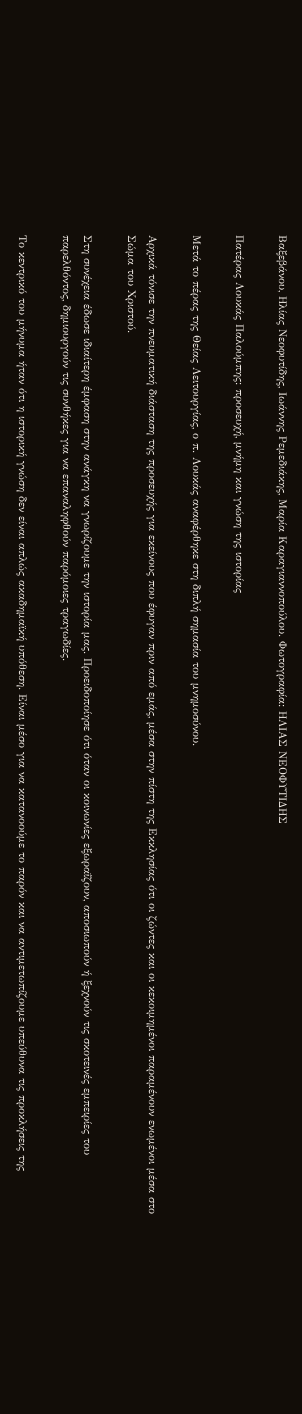Βαξεβάνου, Ηλίας Νεοφυτίδης, Ιωάννης Ρεμεδιάκης, Μαρία Καραγιαννοπούλου. Φωτογραφία: ΗΛΙΑΣ ΝΕΟΦΥΤΙΔΗΣ

Πατέρας Λουκάς Παλούμπης: προσευχή, μνήμη και γνώση της ιστορίας

Μετά το πέρας της Θείας Λειτουργίας, ο π. Λουκάς αναφέρθηκε στη διπλή σημασία του μνημοσύνου.

Αρχικά τόνισε την πνευματική διάσταση της προσευχής για εκείνους που έφυγαν πριν από εμάς, μέσα στην πίστη της Εκκλησίας ότι οι ζώντες και οι κεκοιμημένοι παραμένουν ενωμένοι μέσα στο Σώμα του Χριστού.

Στη συνέχεια έδωσε ιδιαίτερη έμφαση στην ανάγκη να γνωρίζουμε την ιστορία μας. Προειδοποίησε ότι όταν οι κοινωνίες εξωραΐζουν, αποσιωπούν ή ξεχνούν τις σκοτεινές εμπειρίες του παρελθόντος, δημιουργούν τις συνθήκες για να επαναληφθούν παρόμοιες τραγωδίες.

Το κεντρικό του μήνυμα ήταν ότι η ιστορική γνώση δεν είναι απλώς ακαδημαϊκή υπόθεση. Είναι μέσο για να κατανοούμε το παρόν και να αντιμετωπίζουμε υπεύθυνα τις προκλήσεις της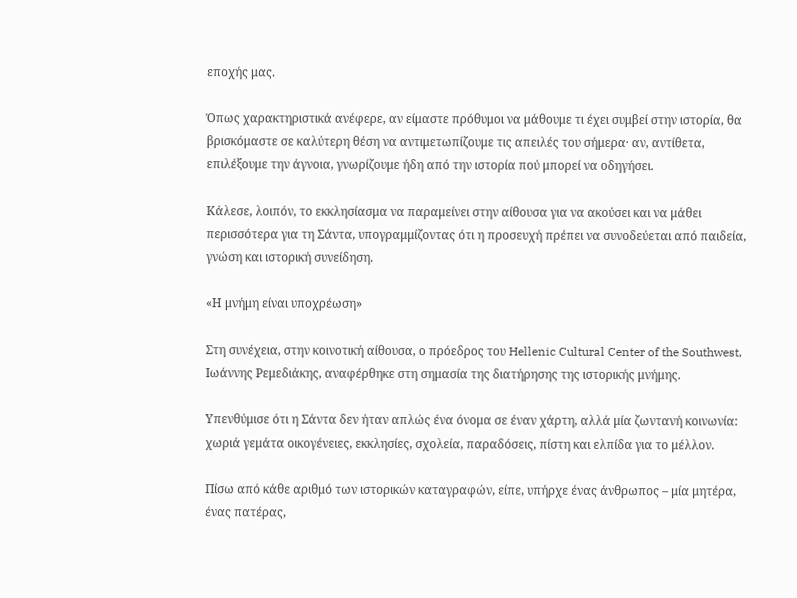εποχής μας.

Όπως χαρακτηριστικά ανέφερε, αν είμαστε πρόθυμοι να μάθουμε τι έχει συμβεί στην ιστορία, θα βρισκόμαστε σε καλύτερη θέση να αντιμετωπίζουμε τις απειλές του σήμερα· αν, αντίθετα, επιλέξουμε την άγνοια, γνωρίζουμε ήδη από την ιστορία πού μπορεί να οδηγήσει.

Κάλεσε, λοιπόν, το εκκλησίασμα να παραμείνει στην αίθουσα για να ακούσει και να μάθει περισσότερα για τη Σάντα, υπογραμμίζοντας ότι η προσευχή πρέπει να συνοδεύεται από παιδεία, γνώση και ιστορική συνείδηση.

«Η μνήμη είναι υποχρέωση»

Στη συνέχεια, στην κοινοτική αίθουσα, ο πρόεδρος του Hellenic Cultural Center of the Southwest, Ιωάννης Ρεμεδιάκης, αναφέρθηκε στη σημασία της διατήρησης της ιστορικής μνήμης.

Υπενθύμισε ότι η Σάντα δεν ήταν απλώς ένα όνομα σε έναν χάρτη, αλλά μία ζωντανή κοινωνία: χωριά γεμάτα οικογένειες, εκκλησίες, σχολεία, παραδόσεις, πίστη και ελπίδα για το μέλλον.

Πίσω από κάθε αριθμό των ιστορικών καταγραφών, είπε, υπήρχε ένας άνθρωπος – μία μητέρα, ένας πατέρας,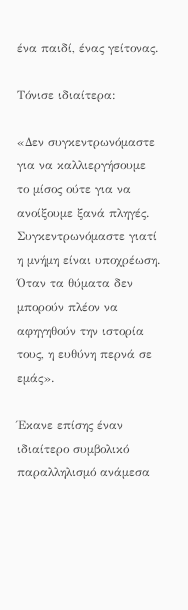ένα παιδί, ένας γείτονας.

Τόνισε ιδιαίτερα:

«Δεν συγκεντρωνόμαστε για να καλλιεργήσουμε το μίσος ούτε για να ανοίξουμε ξανά πληγές. Συγκεντρωνόμαστε γιατί η μνήμη είναι υποχρέωση. Όταν τα θύματα δεν μπορούν πλέον να αφηγηθούν την ιστορία τους, η ευθύνη περνά σε εμάς».

Έκανε επίσης έναν ιδιαίτερο συμβολικό παραλληλισμό ανάμεσα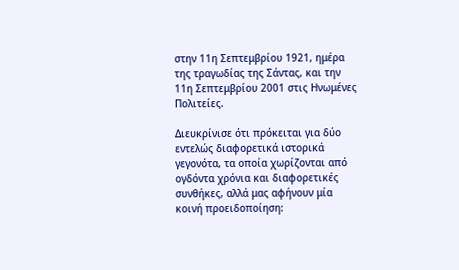στην 11η Σεπτεμβρίου 1921, ημέρα της τραγωδίας της Σάντας, και την 11η Σεπτεμβρίου 2001 στις Ηνωμένες Πολιτείες.

Διευκρίνισε ότι πρόκειται για δύο εντελώς διαφορετικά ιστορικά γεγονότα, τα οποία χωρίζονται από ογδόντα χρόνια και διαφορετικές συνθήκες, αλλά μας αφήνουν μία κοινή προειδοποίηση: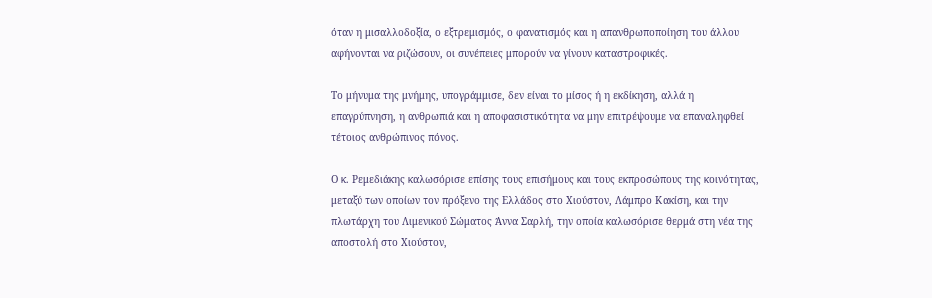όταν η μισαλλοδοξία, ο εξτρεμισμός, ο φανατισμός και η απανθρωποποίηση του άλλου αφήνονται να ριζώσουν, οι συνέπειες μπορούν να γίνουν καταστροφικές.

Το μήνυμα της μνήμης, υπογράμμισε, δεν είναι το μίσος ή η εκδίκηση, αλλά η επαγρύπνηση, η ανθρωπιά και η αποφασιστικότητα να μην επιτρέψουμε να επαναληφθεί τέτοιος ανθρώπινος πόνος.

Ο κ. Ρεμεδιάκης καλωσόρισε επίσης τους επισήμους και τους εκπροσώπους της κοινότητας, μεταξύ των οποίων τον πρόξενο της Ελλάδος στο Χιούστον, Λάμπρο Κακίση, και την πλωτάρχη του Λιμενικού Σώματος Άννα Σαρλή, την οποία καλωσόρισε θερμά στη νέα της αποστολή στο Χιούστον,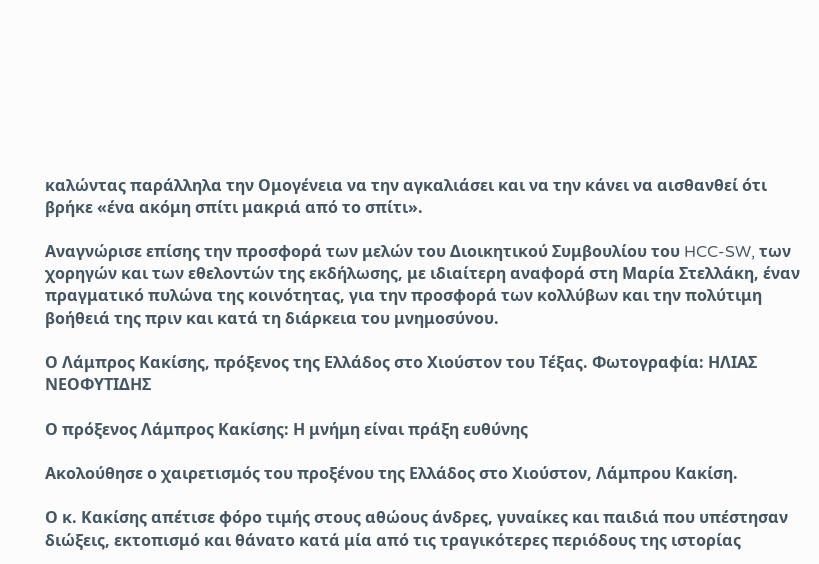καλώντας παράλληλα την Ομογένεια να την αγκαλιάσει και να την κάνει να αισθανθεί ότι βρήκε «ένα ακόμη σπίτι μακριά από το σπίτι».

Αναγνώρισε επίσης την προσφορά των μελών του Διοικητικού Συμβουλίου του HCC-SW, των χορηγών και των εθελοντών της εκδήλωσης, με ιδιαίτερη αναφορά στη Μαρία Στελλάκη, έναν πραγματικό πυλώνα της κοινότητας, για την προσφορά των κολλύβων και την πολύτιμη βοήθειά της πριν και κατά τη διάρκεια του μνημοσύνου.

Ο Λάμπρος Κακίσης, πρόξενος της Ελλάδος στο Χιούστον του Τέξας. Φωτογραφία: ΗΛΙΑΣ ΝΕΟΦΥΤΙΔΗΣ

Ο πρόξενος Λάμπρος Κακίσης: Η μνήμη είναι πράξη ευθύνης

Ακολούθησε ο χαιρετισμός του προξένου της Ελλάδος στο Χιούστον, Λάμπρου Κακίση.

Ο κ. Κακίσης απέτισε φόρο τιμής στους αθώους άνδρες, γυναίκες και παιδιά που υπέστησαν διώξεις, εκτοπισμό και θάνατο κατά μία από τις τραγικότερες περιόδους της ιστορίας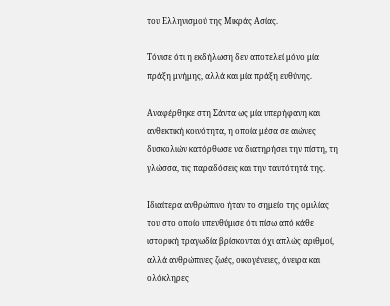του Ελληνισμού της Μικράς Ασίας.

Τόνισε ότι η εκδήλωση δεν αποτελεί μόνο μία πράξη μνήμης, αλλά και μία πράξη ευθύνης.

Αναφέρθηκε στη Σάντα ως μία υπερήφανη και ανθεκτική κοινότητα, η οποία μέσα σε αιώνες δυσκολιών κατόρθωσε να διατηρήσει την πίστη, τη γλώσσα, τις παραδόσεις και την ταυτότητά της.

Ιδιαίτερα ανθρώπινο ήταν το σημείο της ομιλίας του στο οποίο υπενθύμισε ότι πίσω από κάθε ιστορική τραγωδία βρίσκονται όχι απλώς αριθμοί, αλλά ανθρώπινες ζωές, οικογένειες, όνειρα και ολόκληρες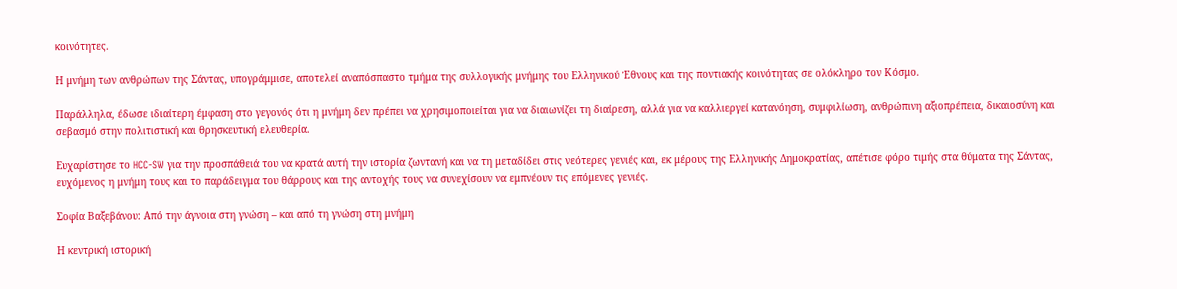κοινότητες.

Η μνήμη των ανθρώπων της Σάντας, υπογράμμισε, αποτελεί αναπόσπαστο τμήμα της συλλογικής μνήμης του Ελληνικού Έθνους και της ποντιακής κοινότητας σε ολόκληρο τον Κόσμο.

Παράλληλα, έδωσε ιδιαίτερη έμφαση στο γεγονός ότι η μνήμη δεν πρέπει να χρησιμοποιείται για να διαιωνίζει τη διαίρεση, αλλά για να καλλιεργεί κατανόηση, συμφιλίωση, ανθρώπινη αξιοπρέπεια, δικαιοσύνη και σεβασμό στην πολιτιστική και θρησκευτική ελευθερία.

Ευχαρίστησε το HCC-SW για την προσπάθειά του να κρατά αυτή την ιστορία ζωντανή και να τη μεταδίδει στις νεότερες γενιές και, εκ μέρους της Ελληνικής Δημοκρατίας, απέτισε φόρο τιμής στα θύματα της Σάντας, ευχόμενος η μνήμη τους και το παράδειγμα του θάρρους και της αντοχής τους να συνεχίσουν να εμπνέουν τις επόμενες γενιές.

Σοφία Βαξεβάνου: Από την άγνοια στη γνώση – και από τη γνώση στη μνήμη

Η κεντρική ιστορική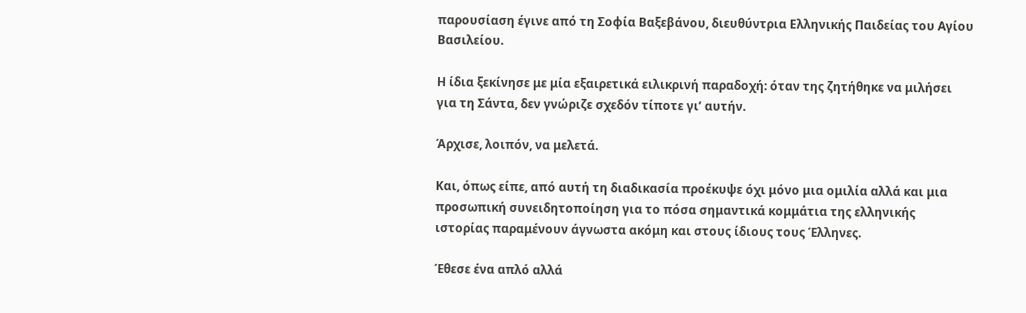παρουσίαση έγινε από τη Σοφία Βαξεβάνου, διευθύντρια Ελληνικής Παιδείας του Αγίου Βασιλείου.

Η ίδια ξεκίνησε με μία εξαιρετικά ειλικρινή παραδοχή: όταν της ζητήθηκε να μιλήσει για τη Σάντα, δεν γνώριζε σχεδόν τίποτε γι’ αυτήν.

Άρχισε, λοιπόν, να μελετά.

Και, όπως είπε, από αυτή τη διαδικασία προέκυψε όχι μόνο μια ομιλία αλλά και μια προσωπική συνειδητοποίηση για το πόσα σημαντικά κομμάτια της ελληνικής ιστορίας παραμένουν άγνωστα ακόμη και στους ίδιους τους Έλληνες.

Έθεσε ένα απλό αλλά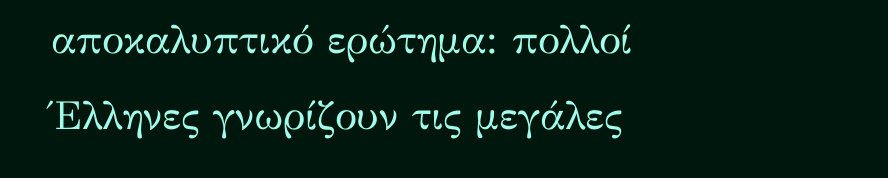αποκαλυπτικό ερώτημα: πολλοί Έλληνες γνωρίζουν τις μεγάλες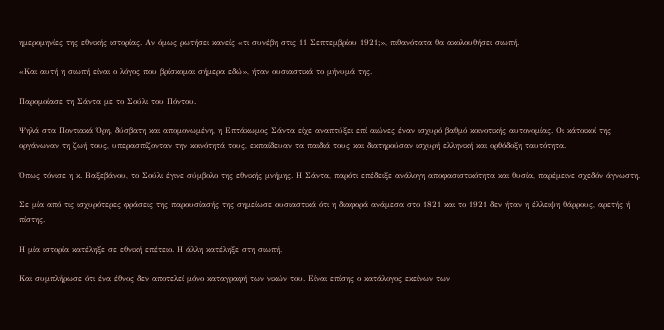ημερομηνίες της εθνικής ιστορίας. Αν όμως ρωτήσει κανείς «τι συνέβη στις 11 Σεπτεμβρίου 1921;», πιθανότατα θα ακολουθήσει σιωπή.

«Και αυτή η σιωπή είναι ο λόγος που βρίσκομαι σήμερα εδώ», ήταν ουσιαστικά το μήνυμά της.

Παρομοίασε τη Σάντα με το Σούλι του Πόντου.

Ψηλά στα Ποντιακά Όρη, δύσβατη και απομονωμένη, η Επτάκωμος Σάντα είχε αναπτύξει επί αιώνες έναν ισχυρό βαθμό κοινοτικής αυτονομίας. Οι κάτοικοί της οργάνωναν τη ζωή τους, υπερασπίζονταν την κοινότητά τους, εκπαίδευαν τα παιδιά τους και διατηρούσαν ισχυρή ελληνική και ορθόδοξη ταυτότητα.

Όπως τόνισε η κ. Βαξεβάνου, το Σούλι έγινε σύμβολο της εθνικής μνήμης. Η Σάντα, παρότι επέδειξε ανάλογη αποφασιστικότητα και θυσία, παρέμεινε σχεδόν άγνωστη.

Σε μία από τις ισχυρότερες φράσεις της παρουσίασής της σημείωσε ουσιαστικά ότι η διαφορά ανάμεσα στο 1821 και το 1921 δεν ήταν η έλλειψη θάρρους, αρετής ή πίστης.

Η μία ιστορία κατέληξε σε εθνική επέτειο. Η άλλη κατέληξε στη σιωπή.

Και συμπλήρωσε ότι ένα έθνος δεν αποτελεί μόνο καταγραφή των νικών του. Είναι επίσης ο κατάλογος εκείνων των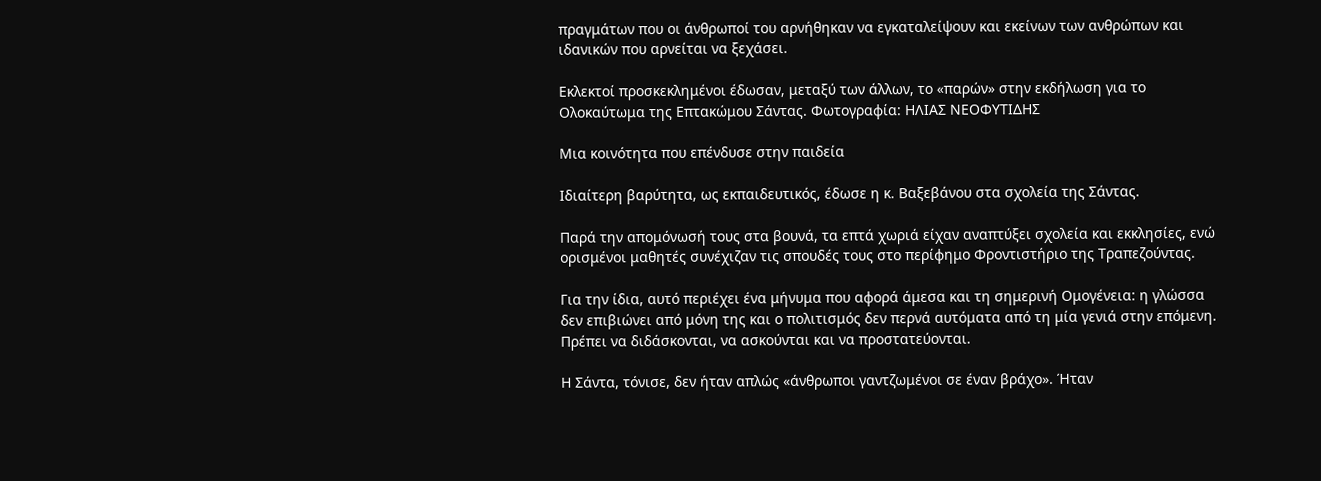πραγμάτων που οι άνθρωποί του αρνήθηκαν να εγκαταλείψουν και εκείνων των ανθρώπων και ιδανικών που αρνείται να ξεχάσει.

Εκλεκτοί προσκεκλημένοι έδωσαν, μεταξύ των άλλων, το «παρών» στην εκδήλωση για το Ολοκαύτωμα της Επτακώμου Σάντας. Φωτογραφία: ΗΛΙΑΣ ΝΕΟΦΥΤΙΔΗΣ

Μια κοινότητα που επένδυσε στην παιδεία

Ιδιαίτερη βαρύτητα, ως εκπαιδευτικός, έδωσε η κ. Βαξεβάνου στα σχολεία της Σάντας.

Παρά την απομόνωσή τους στα βουνά, τα επτά χωριά είχαν αναπτύξει σχολεία και εκκλησίες, ενώ ορισμένοι μαθητές συνέχιζαν τις σπουδές τους στο περίφημο Φροντιστήριο της Τραπεζούντας.

Για την ίδια, αυτό περιέχει ένα μήνυμα που αφορά άμεσα και τη σημερινή Ομογένεια: η γλώσσα δεν επιβιώνει από μόνη της και ο πολιτισμός δεν περνά αυτόματα από τη μία γενιά στην επόμενη. Πρέπει να διδάσκονται, να ασκούνται και να προστατεύονται.

Η Σάντα, τόνισε, δεν ήταν απλώς «άνθρωποι γαντζωμένοι σε έναν βράχο». Ήταν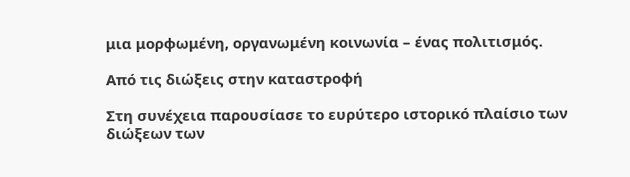μια μορφωμένη, οργανωμένη κοινωνία – ένας πολιτισμός.

Από τις διώξεις στην καταστροφή

Στη συνέχεια παρουσίασε το ευρύτερο ιστορικό πλαίσιο των διώξεων των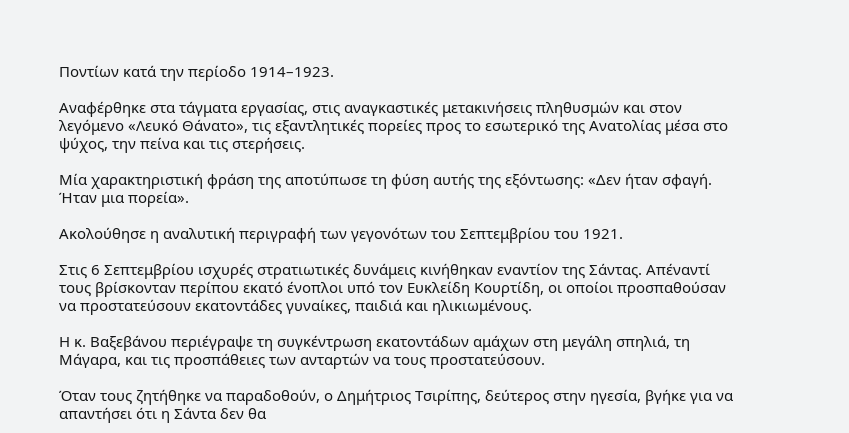Ποντίων κατά την περίοδο 1914–1923.

Αναφέρθηκε στα τάγματα εργασίας, στις αναγκαστικές μετακινήσεις πληθυσμών και στον λεγόμενο «Λευκό Θάνατο», τις εξαντλητικές πορείες προς το εσωτερικό της Ανατολίας μέσα στο ψύχος, την πείνα και τις στερήσεις.

Μία χαρακτηριστική φράση της αποτύπωσε τη φύση αυτής της εξόντωσης: «Δεν ήταν σφαγή. Ήταν μια πορεία».

Ακολούθησε η αναλυτική περιγραφή των γεγονότων του Σεπτεμβρίου του 1921.

Στις 6 Σεπτεμβρίου ισχυρές στρατιωτικές δυνάμεις κινήθηκαν εναντίον της Σάντας. Απέναντί τους βρίσκονταν περίπου εκατό ένοπλοι υπό τον Ευκλείδη Κουρτίδη, οι οποίοι προσπαθούσαν να προστατεύσουν εκατοντάδες γυναίκες, παιδιά και ηλικιωμένους.

Η κ. Βαξεβάνου περιέγραψε τη συγκέντρωση εκατοντάδων αμάχων στη μεγάλη σπηλιά, τη Μάγαρα, και τις προσπάθειες των ανταρτών να τους προστατεύσουν.

Όταν τους ζητήθηκε να παραδοθούν, ο Δημήτριος Τσιρίπης, δεύτερος στην ηγεσία, βγήκε για να απαντήσει ότι η Σάντα δεν θα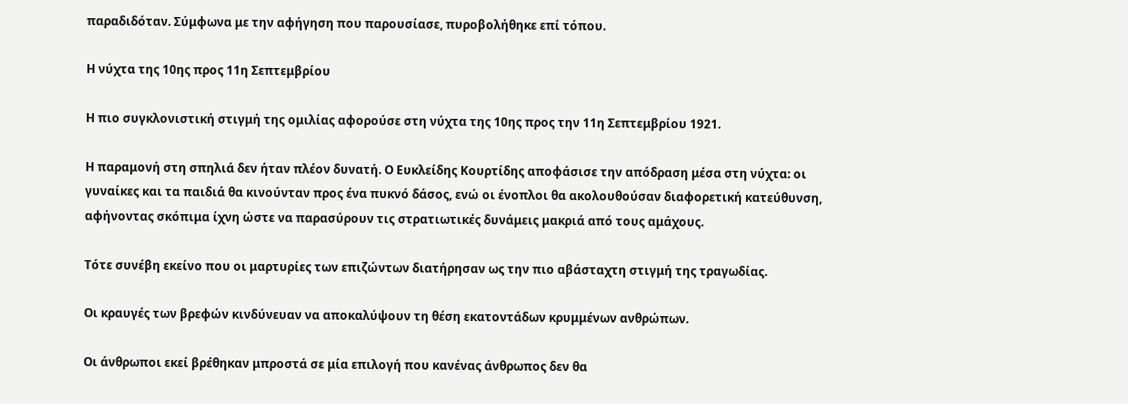παραδιδόταν. Σύμφωνα με την αφήγηση που παρουσίασε, πυροβολήθηκε επί τόπου.

Η νύχτα της 10ης προς 11η Σεπτεμβρίου

Η πιο συγκλονιστική στιγμή της ομιλίας αφορούσε στη νύχτα της 10ης προς την 11η Σεπτεμβρίου 1921.

Η παραμονή στη σπηλιά δεν ήταν πλέον δυνατή. Ο Ευκλείδης Κουρτίδης αποφάσισε την απόδραση μέσα στη νύχτα: οι γυναίκες και τα παιδιά θα κινούνταν προς ένα πυκνό δάσος, ενώ οι ένοπλοι θα ακολουθούσαν διαφορετική κατεύθυνση, αφήνοντας σκόπιμα ίχνη ώστε να παρασύρουν τις στρατιωτικές δυνάμεις μακριά από τους αμάχους.

Τότε συνέβη εκείνο που οι μαρτυρίες των επιζώντων διατήρησαν ως την πιο αβάσταχτη στιγμή της τραγωδίας.

Οι κραυγές των βρεφών κινδύνευαν να αποκαλύψουν τη θέση εκατοντάδων κρυμμένων ανθρώπων.

Οι άνθρωποι εκεί βρέθηκαν μπροστά σε μία επιλογή που κανένας άνθρωπος δεν θα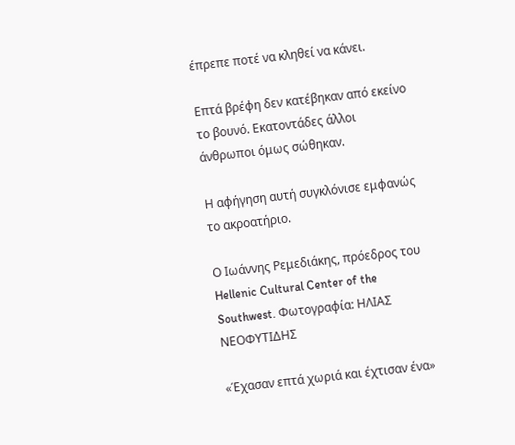έπρεπε ποτέ να κληθεί να κάνει.

Επτά βρέφη δεν κατέβηκαν από εκείνο το βουνό. Εκατοντάδες άλλοι άνθρωποι όμως σώθηκαν.

Η αφήγηση αυτή συγκλόνισε εμφανώς το ακροατήριο.

Ο Ιωάννης Ρεμεδιάκης, πρόεδρος του Hellenic Cultural Center of the Southwest. Φωτογραφία: ΗΛΙΑΣ ΝΕΟΦΥΤΙΔΗΣ

«Έχασαν επτά χωριά και έχτισαν ένα»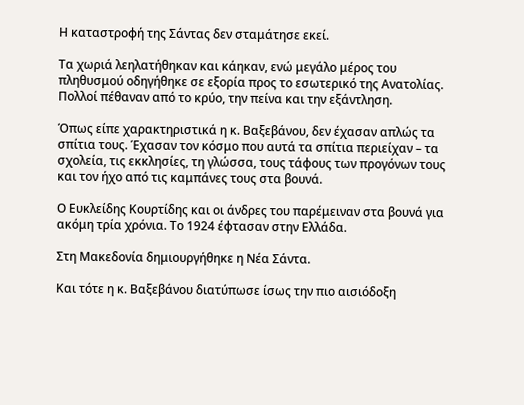Η καταστροφή της Σάντας δεν σταμάτησε εκεί.

Τα χωριά λεηλατήθηκαν και κάηκαν, ενώ μεγάλο μέρος του πληθυσμού οδηγήθηκε σε εξορία προς το εσωτερικό της Ανατολίας. Πολλοί πέθαναν από το κρύο, την πείνα και την εξάντληση.

Όπως είπε χαρακτηριστικά η κ. Βαξεβάνου, δεν έχασαν απλώς τα σπίτια τους. Έχασαν τον κόσμο που αυτά τα σπίτια περιείχαν – τα σχολεία, τις εκκλησίες, τη γλώσσα, τους τάφους των προγόνων τους και τον ήχο από τις καμπάνες τους στα βουνά.

Ο Ευκλείδης Κουρτίδης και οι άνδρες του παρέμειναν στα βουνά για ακόμη τρία χρόνια. Το 1924 έφτασαν στην Ελλάδα.

Στη Μακεδονία δημιουργήθηκε η Νέα Σάντα.

Και τότε η κ. Βαξεβάνου διατύπωσε ίσως την πιο αισιόδοξη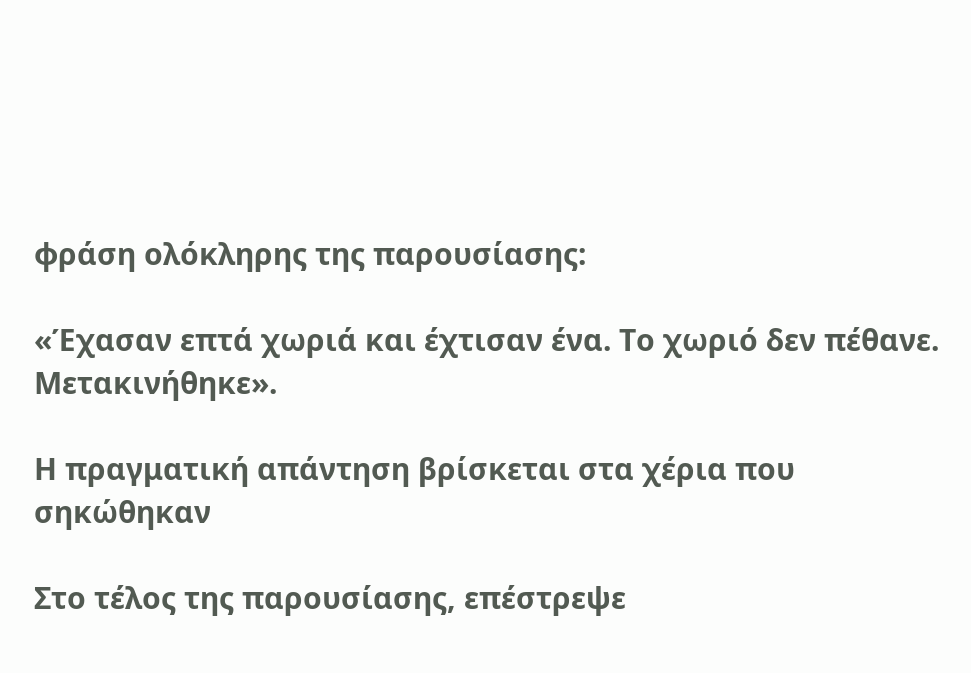φράση ολόκληρης της παρουσίασης:

«Έχασαν επτά χωριά και έχτισαν ένα. Το χωριό δεν πέθανε. Μετακινήθηκε».

Η πραγματική απάντηση βρίσκεται στα χέρια που σηκώθηκαν

Στο τέλος της παρουσίασης, επέστρεψε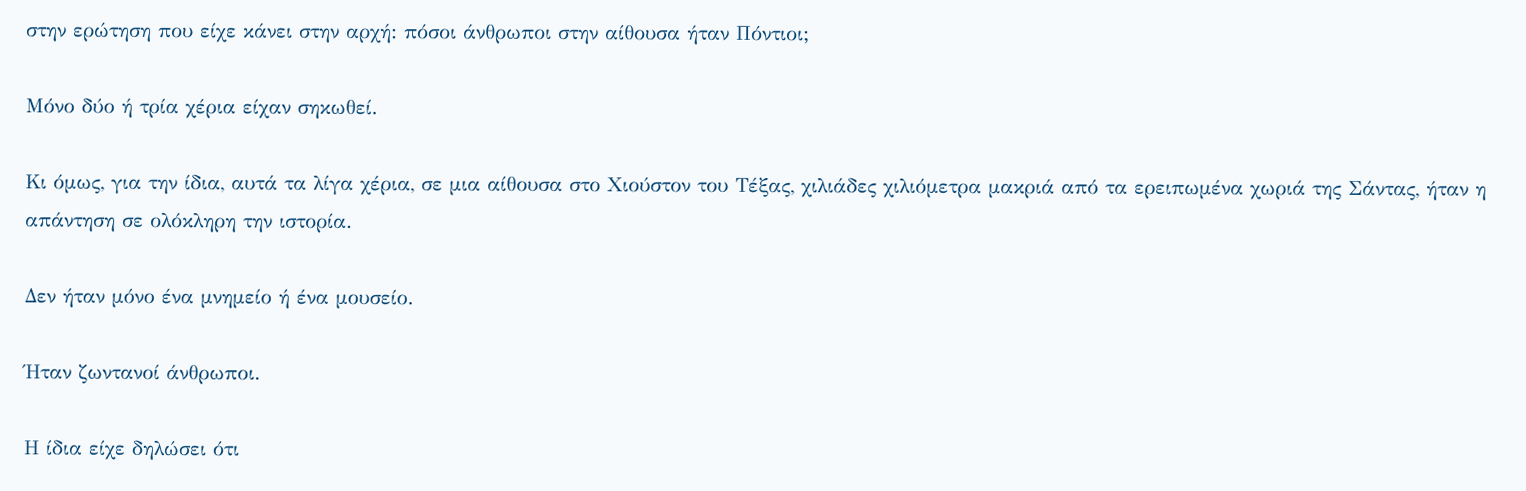στην ερώτηση που είχε κάνει στην αρχή: πόσοι άνθρωποι στην αίθουσα ήταν Πόντιοι;

Μόνο δύο ή τρία χέρια είχαν σηκωθεί.

Κι όμως, για την ίδια, αυτά τα λίγα χέρια, σε μια αίθουσα στο Χιούστον του Τέξας, χιλιάδες χιλιόμετρα μακριά από τα ερειπωμένα χωριά της Σάντας, ήταν η απάντηση σε ολόκληρη την ιστορία.

Δεν ήταν μόνο ένα μνημείο ή ένα μουσείο.

Ήταν ζωντανοί άνθρωποι.

Η ίδια είχε δηλώσει ότι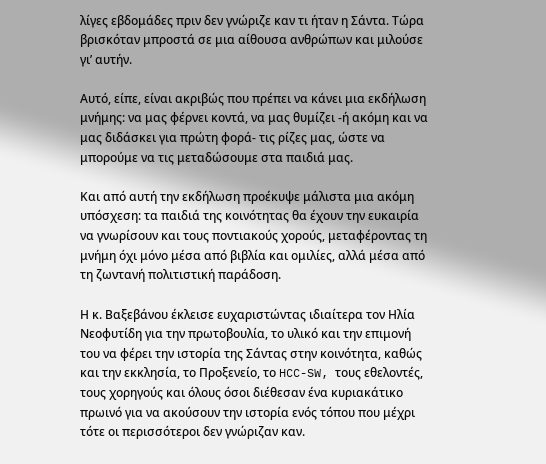λίγες εβδομάδες πριν δεν γνώριζε καν τι ήταν η Σάντα. Τώρα βρισκόταν μπροστά σε μια αίθουσα ανθρώπων και μιλούσε γι’ αυτήν.

Αυτό, είπε, είναι ακριβώς που πρέπει να κάνει μια εκδήλωση μνήμης: να μας φέρνει κοντά, να μας θυμίζει -ή ακόμη και να μας διδάσκει για πρώτη φορά- τις ρίζες μας, ώστε να μπορούμε να τις μεταδώσουμε στα παιδιά μας.

Και από αυτή την εκδήλωση προέκυψε μάλιστα μια ακόμη υπόσχεση: τα παιδιά της κοινότητας θα έχουν την ευκαιρία να γνωρίσουν και τους ποντιακούς χορούς, μεταφέροντας τη μνήμη όχι μόνο μέσα από βιβλία και ομιλίες, αλλά μέσα από τη ζωντανή πολιτιστική παράδοση.

Η κ. Βαξεβάνου έκλεισε ευχαριστώντας ιδιαίτερα τον Ηλία Νεοφυτίδη για την πρωτοβουλία, το υλικό και την επιμονή του να φέρει την ιστορία της Σάντας στην κοινότητα, καθώς και την εκκλησία, το Προξενείο, το HCC-SW, τους εθελοντές, τους χορηγούς και όλους όσοι διέθεσαν ένα κυριακάτικο πρωινό για να ακούσουν την ιστορία ενός τόπου που μέχρι τότε οι περισσότεροι δεν γνώριζαν καν.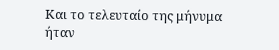Και το τελευταίο της μήνυμα ήταν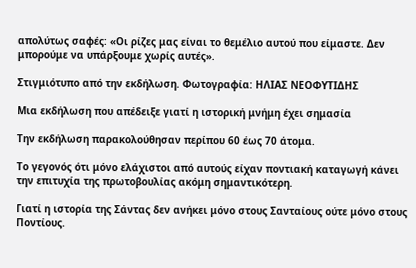απολύτως σαφές: «Οι ρίζες μας είναι το θεμέλιο αυτού που είμαστε. Δεν μπορούμε να υπάρξουμε χωρίς αυτές».

Στιγμιότυπο από την εκδήλωση. Φωτογραφία: ΗΛΙΑΣ ΝΕΟΦΥΤΙΔΗΣ

Μια εκδήλωση που απέδειξε γιατί η ιστορική μνήμη έχει σημασία

Την εκδήλωση παρακολούθησαν περίπου 60 έως 70 άτομα.

Το γεγονός ότι μόνο ελάχιστοι από αυτούς είχαν ποντιακή καταγωγή κάνει την επιτυχία της πρωτοβουλίας ακόμη σημαντικότερη.

Γιατί η ιστορία της Σάντας δεν ανήκει μόνο στους Σανταίους ούτε μόνο στους Ποντίους.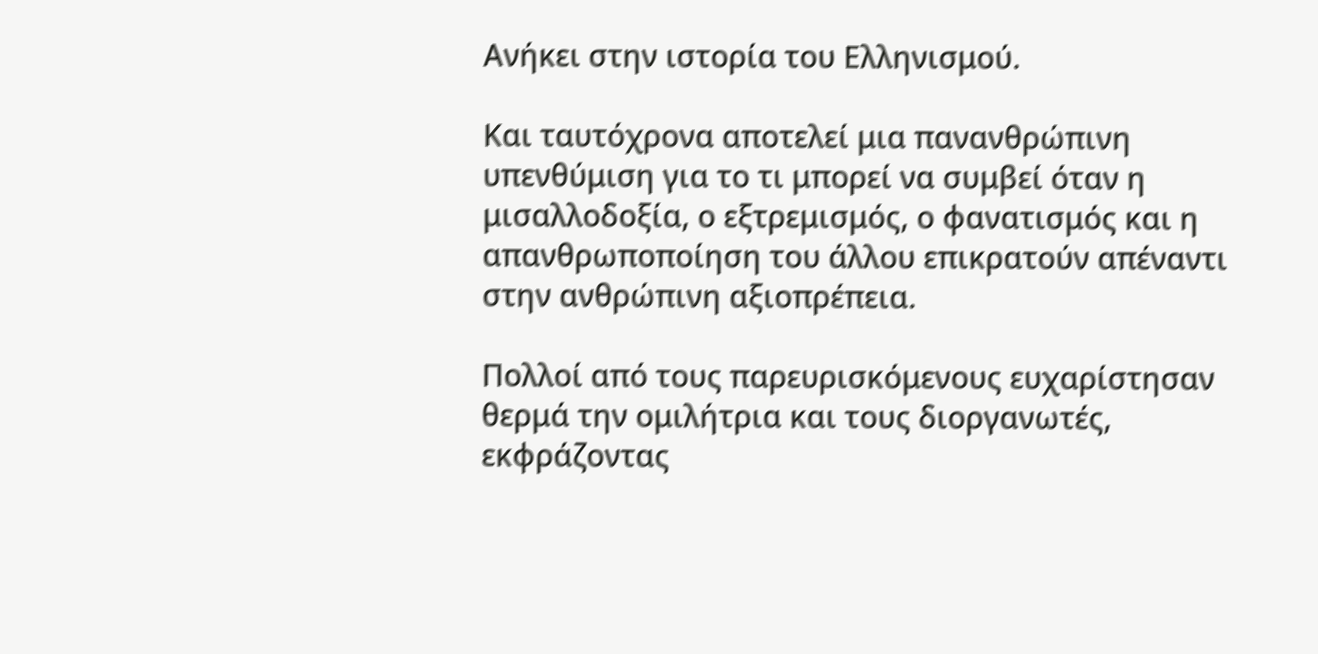Ανήκει στην ιστορία του Ελληνισμού.

Και ταυτόχρονα αποτελεί μια πανανθρώπινη υπενθύμιση για το τι μπορεί να συμβεί όταν η μισαλλοδοξία, ο εξτρεμισμός, ο φανατισμός και η απανθρωποποίηση του άλλου επικρατούν απέναντι στην ανθρώπινη αξιοπρέπεια.

Πολλοί από τους παρευρισκόμενους ευχαρίστησαν θερμά την ομιλήτρια και τους διοργανωτές, εκφράζοντας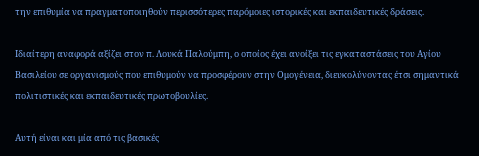την επιθυμία να πραγματοποιηθούν περισσότερες παρόμοιες ιστορικές και εκπαιδευτικές δράσεις.

Ιδιαίτερη αναφορά αξίζει στον π. Λουκά Παλούμπη, ο οποίος έχει ανοίξει τις εγκαταστάσεις του Αγίου Βασιλείου σε οργανισμούς που επιθυμούν να προσφέρουν στην Ομογένεια, διευκολύνοντας έτσι σημαντικά πολιτιστικές και εκπαιδευτικές πρωτοβουλίες.

Αυτή είναι και μία από τις βασικές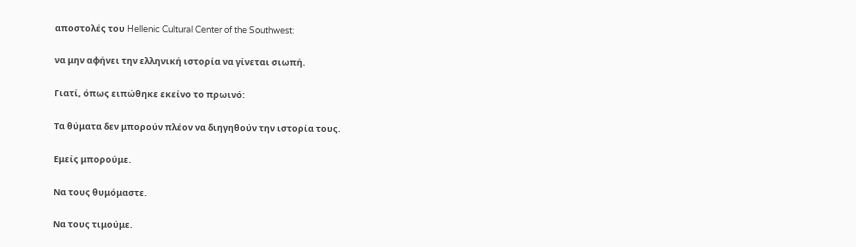αποστολές του Hellenic Cultural Center of the Southwest:

να μην αφήνει την ελληνική ιστορία να γίνεται σιωπή.

Γιατί, όπως ειπώθηκε εκείνο το πρωινό:

Τα θύματα δεν μπορούν πλέον να διηγηθούν την ιστορία τους.

Εμείς μπορούμε.

Να τους θυμόμαστε.

Να τους τιμούμε.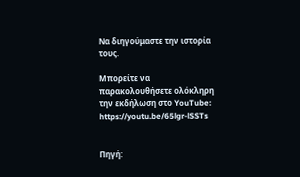Να διηγούμαστε την ιστορία τους.

Μπορείτε να παρακολουθήσετε ολόκληρη την εκδήλωση στο YouTube: https://youtu.be/65lgr-lSSTs


Πηγή: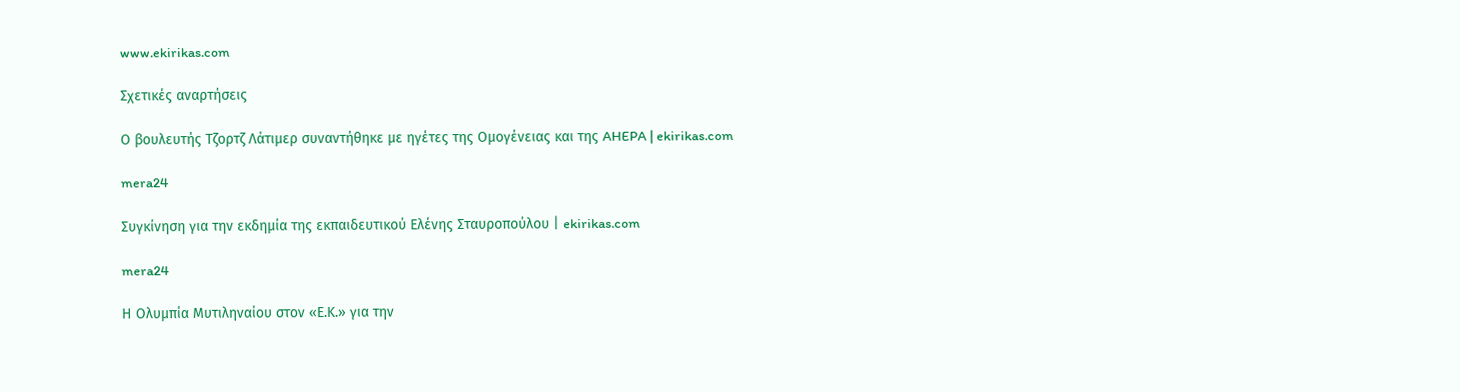www.ekirikas.com

Σχετικές αναρτήσεις

Ο βουλευτής Τζορτζ Λάτιμερ συναντήθηκε με ηγέτες της Ομογένειας και της AHEPA | ekirikas.com

mera24

Συγκίνηση για την εκδημία της εκπαιδευτικού Ελένης Σταυροπούλου | ekirikas.com

mera24

Η Ολυμπία Μυτιληναίου στον «Ε.Κ.» για την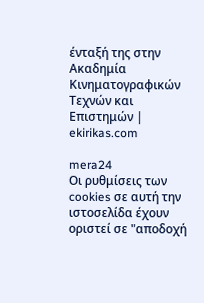ένταξή της στην Ακαδημία Κινηματογραφικών Τεχνών και Επιστημών | ekirikas.com

mera24
Οι ρυθμίσεις των cookies σε αυτή την ιστοσελίδα έχουν οριστεί σε "αποδοχή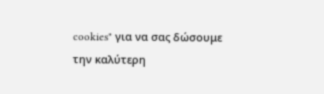cookies" για να σας δώσουμε την καλύτερη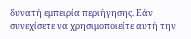δυνατή εμπειρία περιήγησης. Εάν συνεχίσετε να χρησιμοποιείτε αυτή την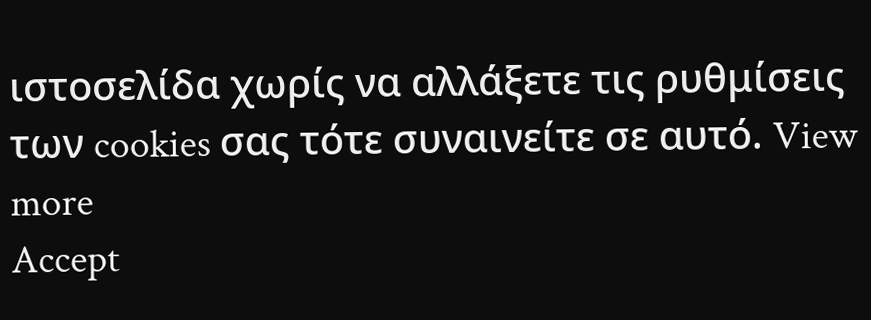ιστοσελίδα χωρίς να αλλάξετε τις ρυθμίσεις των cookies σας τότε συναινείτε σε αυτό. View more
Accept